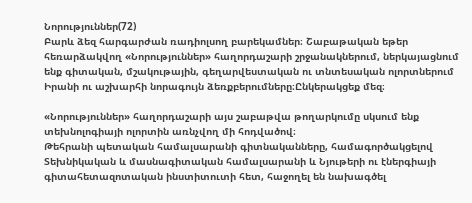Նորություններ(72)
Բարև ձեզ հարգարժան ռադիոլսող բարեկամներ։ Շաբաթական եթեր հեռարձակվող «Նորություններ» հաղորդաշարի շրջանակներում, ներկայացնում ենք գիտական, մշակութային, գեղարվեստական ու տնտեսական ոլորտներում Իրանի ու աշխարհի նորագույն ձեռքբերումները։Ընկերակցեք մեզ։

«Նորություններ» հաղորդաշարի այս շաբաթվա թողարկումը սկսում ենք տեխնոլոգիայի ոլորտին առնչվող մի հոդվածով։
Թեհրանի պետական համալսարանի գիտնականները, համագործակցելով Տեխնիկական և մասնագիտական համալսարանի և Նյութերի ու էներգիայի գիտահետազոտական ինստիտուտի հետ, հաջողել են նախագծել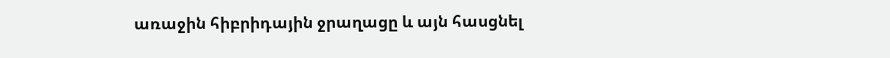առաջին հիբրիդային ջրաղացը և այն հասցնել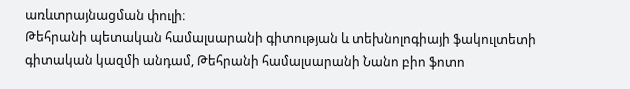առևտրայնացման փուլի։
Թեհրանի պետական համալսարանի գիտության և տեխնոլոգիայի ֆակուլտետի գիտական կազմի անդամ, Թեհրանի համալսարանի Նանո բիո ֆոտո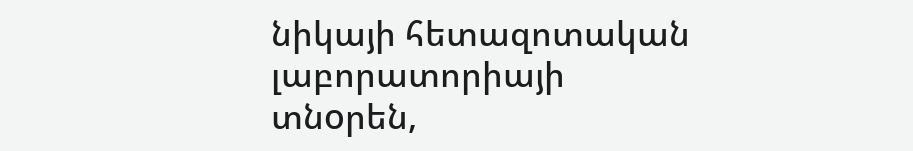նիկայի հետազոտական լաբորատորիայի տնoրեն,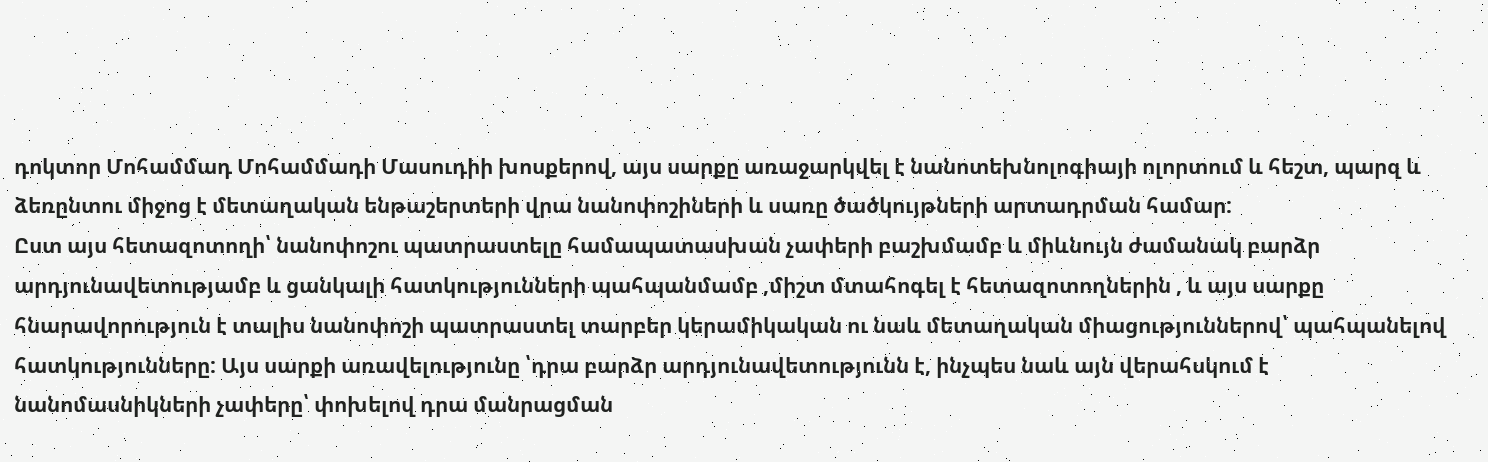դոկտոր Մոհամմադ Մոհամմադի Մասուդիի խոսքերով, այս սարքը առաջարկվել է նանոտեխնոլոգիայի ոլորտում և հեշտ, պարզ և ձեռընտու միջոց է մետաղական ենթաշերտերի վրա նանոփոշիների և սառը ծածկույթների արտադրման համար:
Ըստ այս հետազոտողի՝ նանոփոշու պատրաստելը համապատասխան չափերի բաշխմամբ և միևնույն ժամանակ բարձր արդյունավետությամբ և ցանկալի հատկությունների պահպանմամբ ,միշտ մտահոգել է հետազոտողներին , և այս սարքը հնարավորություն է տալիս նանոփոշի պատրաստել տարբեր կերամիկական ու նաև մետաղական միացություններով՝ պահպանելով հատկությունները: Այս սարքի առավելությունը ՝դրա բարձր արդյունավետությունն է, ինչպես նաև այն վերահսկում է նանոմասնիկների չափերը՝ փոխելով դրա մանրացման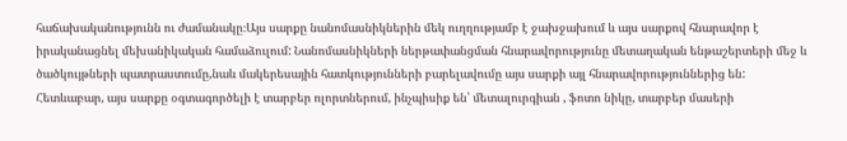հաճախականությունն ու ժամանակը։Այս սարքը նանոմասնիկներին մեկ ուղղությամբ է ջախջախում և այս սարքով հնարավոր է իրականացնել մեխանիկական համաձուլում: Նանոմասնիկների ներթափանցման հնարավորությունը մետաղական ենթաշերտերի մեջ և ծածկույթների պատրաստումը,նաև մակերեսային հատկությունների բարելավումը այս սարքի այլ հնարավորություններից են: Հետևաբար, այս սարքը օգտագործելի է տարբեր ոլորտներում, ինչպիսիք են՝ մետալուրգիան , ֆոտո նիկը, տարբեր մասերի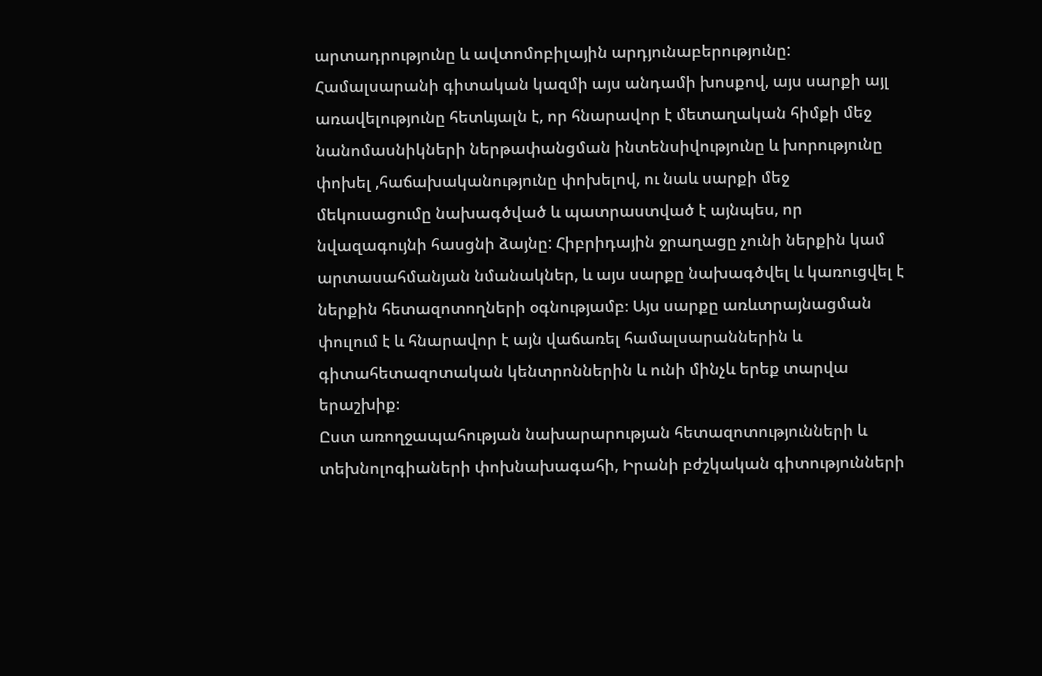արտադրությունը և ավտոմոբիլային արդյունաբերությունը:
Համալսարանի գիտական կազմի այս անդամի խոսքով, այս սարքի այլ առավելությունը հետևյալն է, որ հնարավոր է մետաղական հիմքի մեջ նանոմասնիկների ներթափանցման ինտենսիվությունը և խորությունը փոխել ,հաճախականությունը փոխելով, ու նաև սարքի մեջ մեկուսացումը նախագծված և պատրաստված է այնպես, որ նվազագույնի հասցնի ձայնը: Հիբրիդային ջրաղացը չունի ներքին կամ արտասահմանյան նմանակներ, և այս սարքը նախագծվել և կառուցվել է ներքին հետազոտողների օգնությամբ։ Այս սարքը առևտրայնացման փուլում է և հնարավոր է այն վաճառել համալսարաններին և գիտահետազոտական կենտրոններին և ունի մինչև երեք տարվա երաշխիք։
Ըստ առողջապահության նախարարության հետազոտությունների և տեխնոլոգիաների փոխնախագահի, Իրանի բժշկական գիտությունների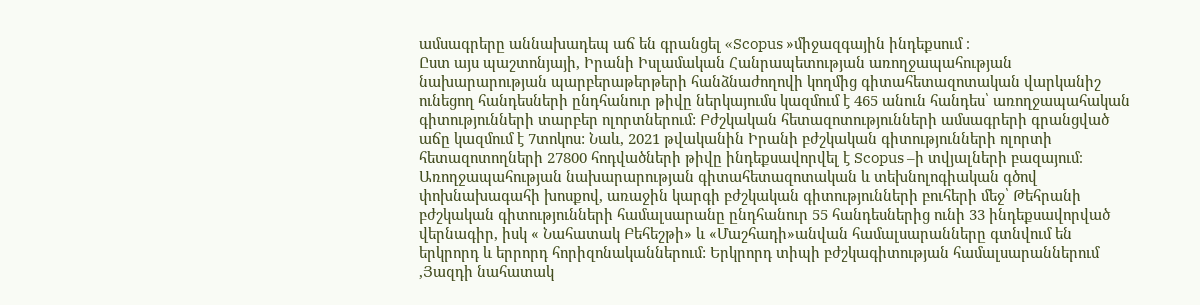ամսագրերը աննախադեպ աճ են գրանցել «Scopus »միջազգային ինդեքսում ։
Ըստ այս պաշտոնյայի, Իրանի Իսլամական Հանրապետության առողջապահության նախարարության պարբերաթերթերի հանձնաժողովի կողմից գիտահետազոտական վարկանիշ ունեցող հանդեսների ընդհանուր թիվը ներկայումս կազմում է 465 անուն հանդես՝ առողջապահական գիտությունների տարբեր ոլորտներում: Բժշկական հետազոտությունների ամսագրերի գրանցված աճը կազմում է 7տոկոս: Նաև, 2021 թվականին Իրանի բժշկական գիտությունների ոլորտի հետազոտողների 27800 հոդվածների թիվը ինդեքսավորվել է Scopus –ի տվյալների բազայում։
Առողջապահության նախարարության գիտահետազոտական և տեխնոլոգիական գծով փոխնախագահի խոսքով, առաջին կարգի բժշկական գիտությունների բուհերի մեջ՝ Թեհրանի բժշկական գիտությունների համալսարանը ընդհանուր 55 հանդեսներից ունի 33 ինդեքսավորված վերնագիր, իսկ « Նահատակ Բեհեշթի» և «Մաշհադի»անվան համալսարանները գտնվում են երկրորդ և երրորդ հորիզոնականներում: Երկրորդ տիպի բժշկագիտության համալսարաններում ,Յազդի նահատակ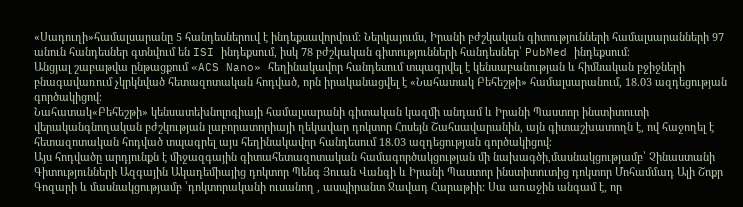«Սադուղի»համալսարանը 5 հանդեսներուվ է ինդեքսավորվում: Ներկայումս, Իրանի բժշկական գիտությունների համալսարանների 97 անուն հանդեսներ գտնվում են ISI ինդեքսում, իսկ 78 բժշկական գիտությունների հանդեսներ՝ PubMed ինդեքսում։
Անցյալ շաբաթվա ընթացքում «ACS Nano» հեղինակավոր հանդեսում տպագրվել է կենսաբանության և հիմնական բջիջների բնագավառում չկրկնված հետազոտական հոդված, որն իրականացվել է «Նահատակ Բեհեշթի» համալսարանում, 18.03 ազդեցության գործակիցով։
Նահատակ«Բեհեշթի» կենսատեխնոլոգիայի համալսարանի գիտական կազմի անդամ և Իրանի Պաստոր ինստիտուտի վերականգնողական բժշկության լաբորատորիայի ղեկավար դոկտոր Հոսեյն Շահսավարանին, այն գիտաշխատողն է, ով հաջողել է հետազոտական հոդված տպագրել այս հեղինակավոր հանդեսում 18.03 ազդեցության գործակիցով։
Այս հոդվածը արդյունքն է միջազգային գիտահետազոտական համագործակցության մի նախագծի,մասնակցությամբ՝ Չինաստանի Գիտությունների Ազգային Ակադեմիայից դոկտոր Պենգ Յուան Վանգի և Իրանի Պաստոր ինստիտուտից դոկտոր Մոհամմադ Ալի Շոքր Գոզարի և մասնակցությամբ ՝դոկտորականի ուսանող , ասպիրանտ Ջավադ Հարաթիի: Սա առաջին անգամ է, որ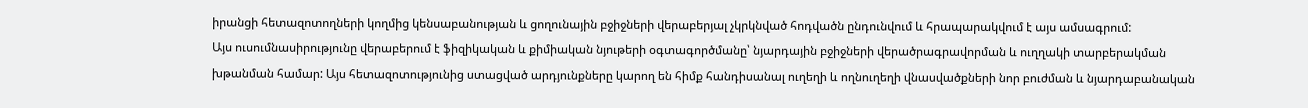իրանցի հետազոտողների կողմից կենսաբանության և ցողունային բջիջների վերաբերյալ չկրկնված հոդվածն ընդունվում և հրապարակվում է այս ամսագրում:
Այս ուսումնասիրությունը վերաբերում է ֆիզիկական և քիմիական նյութերի օգտագործմանը՝ նյարդային բջիջների վերածրագրավորման և ուղղակի տարբերակման խթանման համար: Այս հետազոտությունից ստացված արդյունքները կարող են հիմք հանդիսանալ ուղեղի և ողնուղեղի վնասվածքների նոր բուժման և նյարդաբանական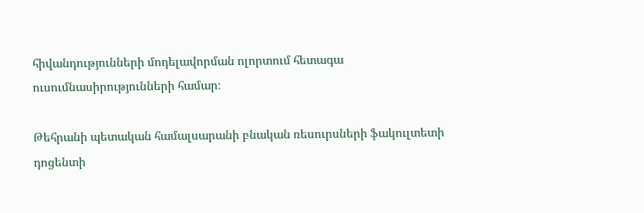հիվանդությունների մոդելավորման ոլորտում հետագա ուսումնասիրությունների համար։

Թեհրանի պետական համալսարանի բնական ռեսուրսների ֆակուլտետի դոցենտի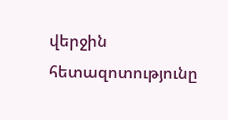վերջին հետազոտությունը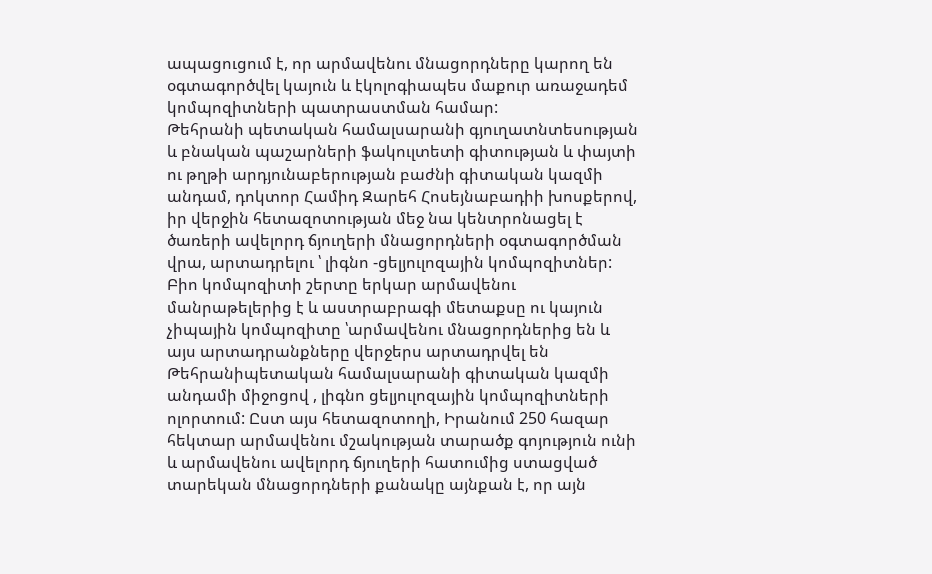ապացուցում է, որ արմավենու մնացորդները կարող են օգտագործվել կայուն և էկոլոգիապես մաքուր առաջադեմ կոմպոզիտների պատրաստման համար:
Թեհրանի պետական համալսարանի գյուղատնտեսության և բնական պաշարների ֆակուլտետի գիտության և փայտի ու թղթի արդյունաբերության բաժնի գիտական կազմի անդամ, դոկտոր Համիդ Զարեհ Հոսեյնաբադիի խոսքերով, իր վերջին հետազոտության մեջ նա կենտրոնացել է ծառերի ավելորդ ճյուղերի մնացորդների օգտագործման վրա, արտադրելու ՝ լիգնո -ցելյուլոզային կոմպոզիտներ:
Բիո կոմպոզիտի շերտը երկար արմավենու մանրաթելերից է և աստրաբրագի մետաքսը ու կայուն չիպային կոմպոզիտը ՝արմավենու մնացորդներից են և այս արտադրանքները վերջերս արտադրվել են Թեհրանիպետական համալսարանի գիտական կազմի անդամի միջոցով , լիգնո ցելյուլոզային կոմպոզիտների ոլորտում: Ըստ այս հետազոտողի, Իրանում 250 հազար հեկտար արմավենու մշակության տարածք գոյություն ունի և արմավենու ավելորդ ճյուղերի հատումից ստացված տարեկան մնացորդների քանակը այնքան է, որ այն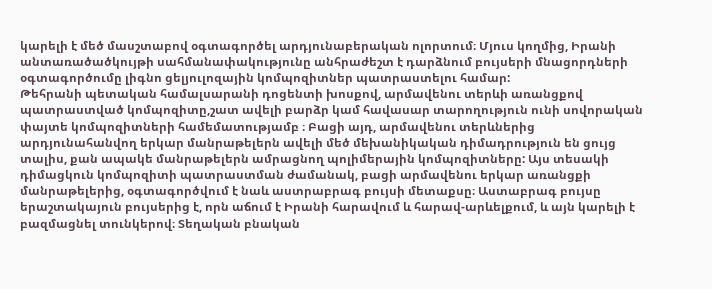կարելի է մեծ մասշտաբով օգտագործել արդյունաբերական ոլորտում։ Մյուս կողմից, Իրանի անտառածածկույթի սահմանափակությունը անհրաժեշտ է դարձնում բույսերի մնացորդների օգտագործումը լիգնո ցելյուլոզային կոմպոզիտներ պատրաստելու համար:
Թեհրանի պետական համալսարանի դոցենտի խոսքով, արմավենու տերևի առանցքով պատրաստված կոմպոզիտը,շատ ավելի բարձր կամ հավասար տարողություն ունի սովորական փայտե կոմպոզիտների համեմատությամբ ։ Բացի այդ, արմավենու տերևներից արդյունահանվող երկար մանրաթելերն ավելի մեծ մեխանիկական դիմադրություն են ցույց տալիս, քան ապակե մանրաթելերն ամրացնող պոլիմերային կոմպոզիտները: Այս տեսակի դիմացկուն կոմպոզիտի պատրաստման ժամանակ, բացի արմավենու երկար առանցքի մանրաթելերից, օգտագործվում է նաև աստրաբրագ բույսի մետաքսը։ Աստաբրագ բույսը երաշտակայուն բույսերից է, որն աճում է Իրանի հարավում և հարավ-արևելքում, և այն կարելի է բազմացնել տունկերով։ Տեղական բնական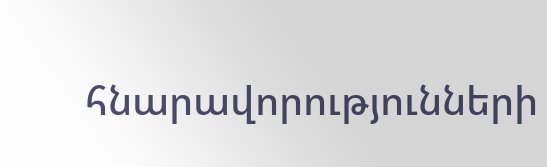հնարավորությունների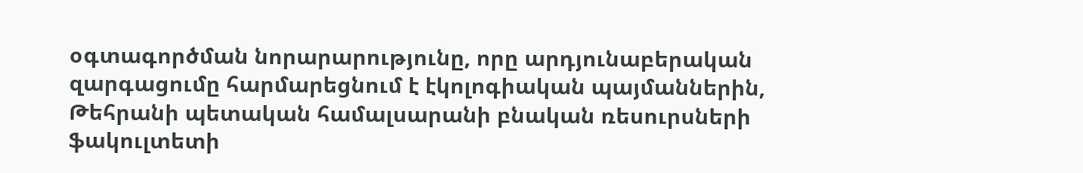օգտագործման նորարարությունը, որը արդյունաբերական զարգացումը հարմարեցնում է էկոլոգիական պայմաններին, Թեհրանի պետական համալսարանի բնական ռեսուրսների ֆակուլտետի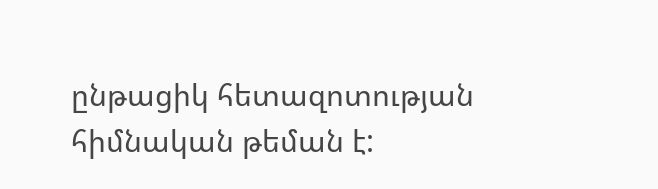ընթացիկ հետազոտության հիմնական թեման է: